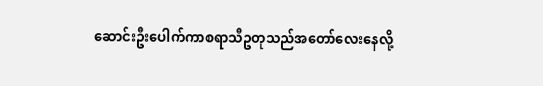ဆောင်းဦးပေါက်ကာစရာသီဥတုသည်အတော်လေးနေလို့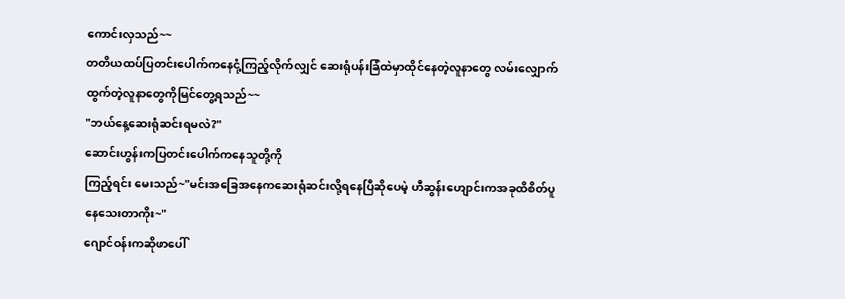ကောင်းလှသည်~~
တတိယထပ်ပြတင်းပေါက်ကနေငုံ့ကြည့်လိုက်လျှင် ဆေးရုံပန်းခြံထဲမှာထိုင်နေတဲ့လူနာတွေ လမ်းလျှောက်ထွက်တဲ့လူနာတွေကိုမြင်တွေ့ရသည်~~
"ဘယ်နေ့ဆေးရုံဆင်းရမလဲ?"
ဆောင်းဟွန်းကပြတင်းပေါက်ကနေသူတို့ကို
ကြည့်ရင်း မေးသည်~"မင်းအခြေအနေကဆေးရုံဆင်းလို့ရနေပြီဆိုပေမဲ့ ဟီဆွန်းဟျောင်းကအခုထိစိတ်ပူနေသေးတာကိုး~"
ဂျောင်ဝန်းကဆိုဖာပေါ်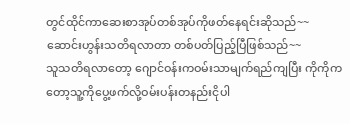တွင်ထိုင်ကာဆေးစာအုပ်တစ်အုပ်ကိုဖတ်နေရင်းဆိုသည်~~
ဆောင်းဟွန်းသတိရလာတာ တစ်ပတ်ပြည့်ပြီဖြစ်သည်~~
သူသတိရလာတော့ ဂျောင်ဝန်းကဝမ်းသာမျက်ရည်ကျပြီး ကိုကိုကတော့သူ့ကိုပွေ့ဖက်လို့ဝမ်းပန်းတနည်းငိုပါ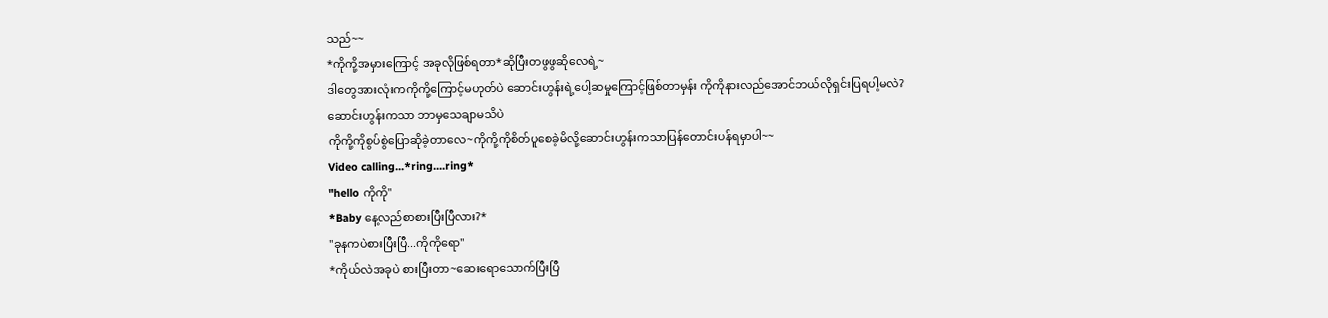သည်~~
*ကိုကို့အမှားကြောင့် အခုလိုဖြစ်ရတာ*ဆိုပြီးတဖွဖွဆိုလေရဲ့~
ဒါတွေအားလုံးကကိုကို့ကြောင့်မဟုတ်ပဲ ဆောင်းဟွန်းရဲ့ပေါ့ဆမှုကြောင့်ဖြစ်တာမှန်း ကိုကိုနားလည်အောင်ဘယ်လိုရှင်းပြရပါ့မလဲ?
ဆောင်းဟွန်းကသာ ဘာမှသေချာမသိပဲ
ကိုကို့ကိုစွပ်စွဲပြောဆိုခဲ့တာလေ~ကိုကို့ကိုစိတ်ပူစေခဲ့မိလို့ဆောင်းဟွန်းကသာပြန်တောင်းပန်ရမှာပါ~~
Video calling...*ring....ring*
"hello ကိုကို"
*Baby နေ့လည်စာစားပြီးပြီလား?*
"ခုနကပဲစားပြီးပြီ...ကိုကိုရော"
*ကိုယ်လဲအခုပဲ စားပြီးတာ~ဆေးရောသောက်ပြီးပြီ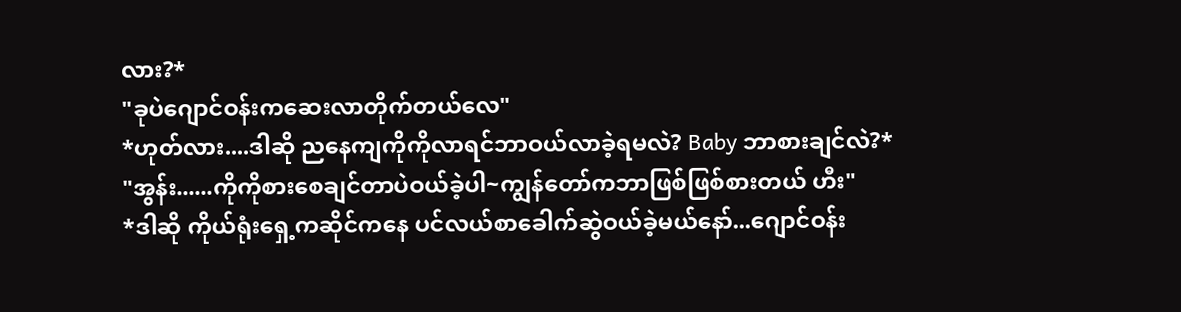လား?*
"ခုပဲဂျောင်ဝန်းကဆေးလာတိုက်တယ်လေ"
*ဟုတ်လား....ဒါဆို ညနေကျကိုကိုလာရင်ဘာဝယ်လာခဲ့ရမလဲ? Baby ဘာစားချင်လဲ?*
"အွန်း......ကိုကိုစားစေချင်တာပဲဝယ်ခဲ့ပါ~ကျွန်တော်ကဘာဖြစ်ဖြစ်စားတယ် ဟီး"
*ဒါဆို ကိုယ်ရုံးရှေ့ကဆိုင်ကနေ ပင်လယ်စာခေါက်ဆွဲဝယ်ခဲ့မယ်နော်...ဂျောင်ဝန်း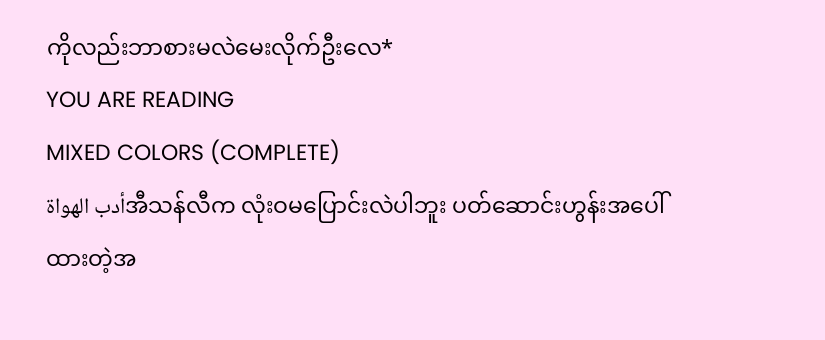ကိုလည်းဘာစားမလဲမေးလိုက်ဦးလေ*
YOU ARE READING
MIXED COLORS (COMPLETE)
أدب الهواةအီသန်လီက လုံးဝမပြောင်းလဲပါဘူး ပတ်ဆောင်းဟွန်းအပေါ်ထားတဲ့အ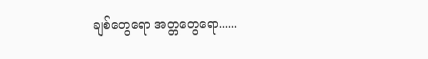ချစ်တွေရော အတ္တတွေရော......